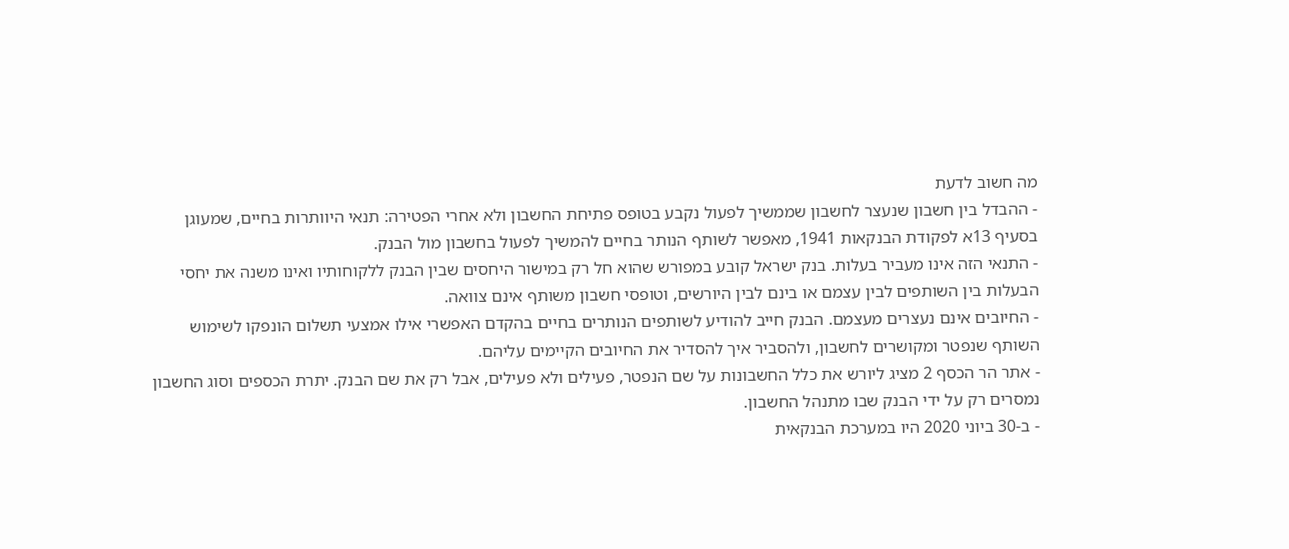מה חשוב לדעת
- ההבדל בין חשבון שנעצר לחשבון שממשיך לפעול נקבע בטופס פתיחת החשבון ולא אחרי הפטירה: תנאי היוותרות בחיים, שמעוגן בסעיף 13א לפקודת הבנקאות 1941, מאפשר לשותף הנותר בחיים להמשיך לפעול בחשבון מול הבנק.
- התנאי הזה אינו מעביר בעלות. בנק ישראל קובע במפורש שהוא חל רק במישור היחסים שבין הבנק ללקוחותיו ואינו משנה את יחסי הבעלות בין השותפים לבין עצמם או בינם לבין היורשים, וטופסי חשבון משותף אינם צוואה.
- החיובים אינם נעצרים מעצמם. הבנק חייב להודיע לשותפים הנותרים בחיים בהקדם האפשרי אילו אמצעי תשלום הונפקו לשימוש השותף שנפטר ומקושרים לחשבון, ולהסביר איך להסדיר את החיובים הקיימים עליהם.
- אתר הר הכסף 2 מציג ליורש את כלל החשבונות על שם הנפטר, פעילים ולא פעילים, אבל רק את שם הבנק. יתרת הכספים וסוג החשבון נמסרים רק על ידי הבנק שבו מתנהל החשבון.
- ב-30 ביוני 2020 היו במערכת הבנקאית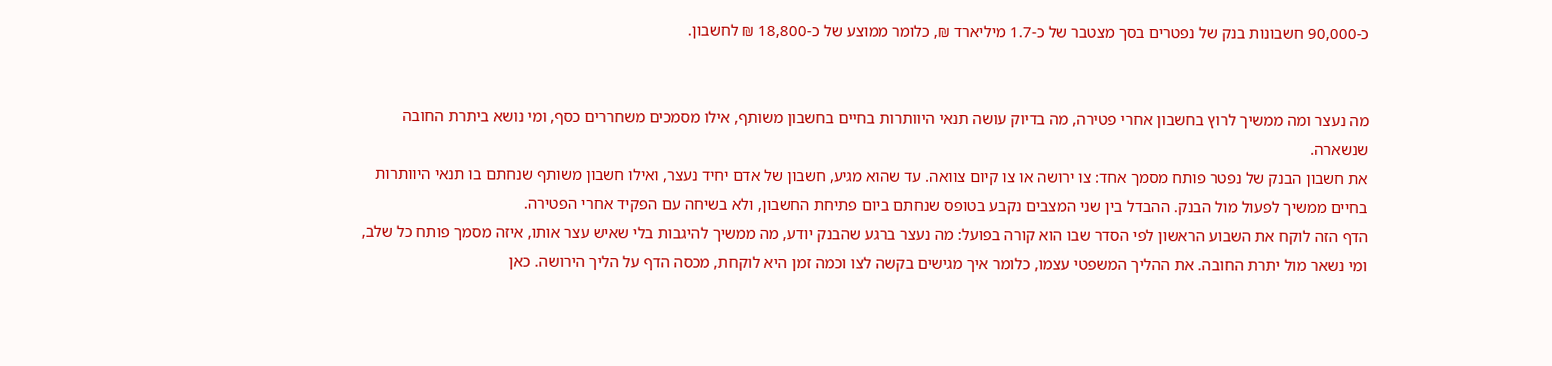כ-90,000 חשבונות בנק של נפטרים בסך מצטבר של כ-1.7 מיליארד ₪, כלומר ממוצע של כ-18,800 ₪ לחשבון.


מה נעצר ומה ממשיך לרוץ בחשבון אחרי פטירה, מה בדיוק עושה תנאי היוותרות בחיים בחשבון משותף, אילו מסמכים משחררים כסף, ומי נושא ביתרת החובה שנשארה.
את חשבון הבנק של נפטר פותח מסמך אחד: צו ירושה או צו קיום צוואה. עד שהוא מגיע, חשבון של אדם יחיד נעצר, ואילו חשבון משותף שנחתם בו תנאי היוותרות בחיים ממשיך לפעול מול הבנק. ההבדל בין שני המצבים נקבע בטופס שנחתם ביום פתיחת החשבון, ולא בשיחה עם הפקיד אחרי הפטירה.
הדף הזה לוקח את השבוע הראשון לפי הסדר שבו הוא קורה בפועל: מה נעצר ברגע שהבנק יודע, מה ממשיך להיגבות בלי שאיש עצר אותו, איזה מסמך פותח כל שלב, ומי נשאר מול יתרת החובה. את ההליך המשפטי עצמו, כלומר איך מגישים בקשה לצו וכמה זמן היא לוקחת, מכסה הדף על הליך הירושה. כאן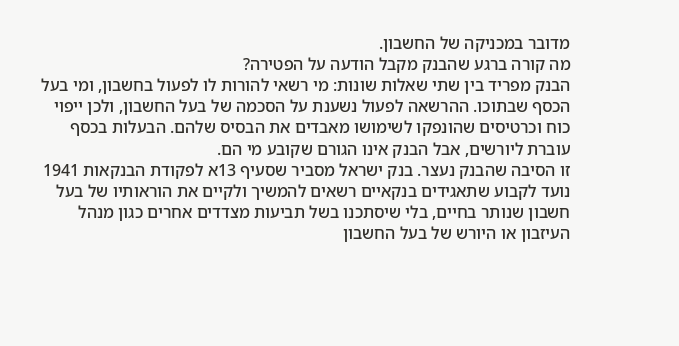מדובר במכניקה של החשבון.
מה קורה ברגע שהבנק מקבל הודעה על הפטירה?
הבנק מפריד בין שתי שאלות שונות: מי רשאי להורות לו לפעול בחשבון, ומי בעל הכסף שבתוכו. ההרשאה לפעול נשענת על הסכמה של בעל החשבון, ולכן ייפוי כוח וכרטיסים שהונפקו לשימושו מאבדים את הבסיס שלהם. הבעלות בכסף עוברת ליורשים, אבל הבנק אינו הגורם שקובע מי הם.
זו הסיבה שהבנק נעצר. בנק ישראל מסביר שסעיף 13א לפקודת הבנקאות 1941 נועד לקבוע שתאגידים בנקאיים רשאים להמשיך ולקיים את הוראותיו של בעל חשבון שנותר בחיים, בלי שיסתכנו בשל תביעות מצדדים אחרים כגון מנהל העיזבון או היורש של בעל החשבון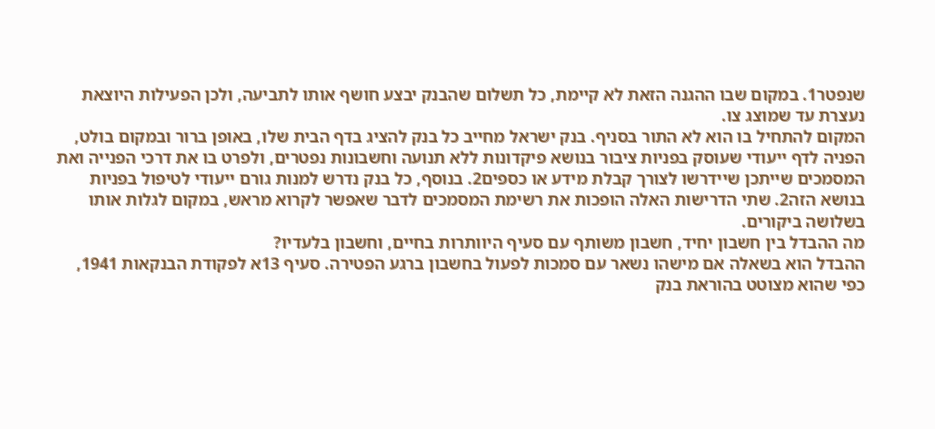שנפטר1. במקום שבו ההגנה הזאת לא קיימת, כל תשלום שהבנק יבצע חושף אותו לתביעה, ולכן הפעילות היוצאת נעצרת עד שמוצג צו.
המקום להתחיל בו הוא לא התור בסניף. בנק ישראל מחייב כל בנק להציג בדף הבית שלו, באופן ברור ובמקום בולט, הפניה לדף ייעודי שעוסק בפניות ציבור בנושא פיקדונות ללא תנועה וחשבונות נפטרים, ולפרט בו את דרכי הפנייה ואת המסמכים שייתכן שיידרשו לצורך קבלת מידע או כספים2. בנוסף, כל בנק נדרש למנות גורם ייעודי לטיפול בפניות בנושא הזה2. שתי הדרישות האלה הופכות את רשימת המסמכים לדבר שאפשר לקרוא מראש, במקום לגלות אותו בשלושה ביקורים.
מה ההבדל בין חשבון יחיד, חשבון משותף עם סעיף היוותרות בחיים, וחשבון בלעדיו?
ההבדל הוא בשאלה אם מישהו נשאר עם סמכות לפעול בחשבון ברגע הפטירה. סעיף 13א לפקודת הבנקאות 1941, כפי שהוא מצוטט בהוראת בנק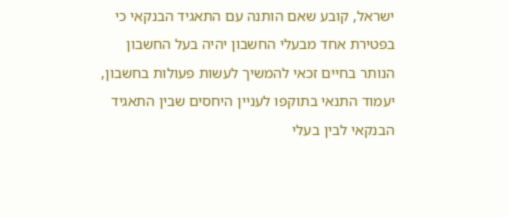ישראל, קובע שאם הותנה עם התאגיד הבנקאי כי בפטירת אחד מבעלי החשבון יהיה בעל החשבון הנותר בחיים זכאי להמשיך לעשות פעולות בחשבון, יעמוד התנאי בתוקפו לעניין היחסים שבין התאגיד הבנקאי לבין בעלי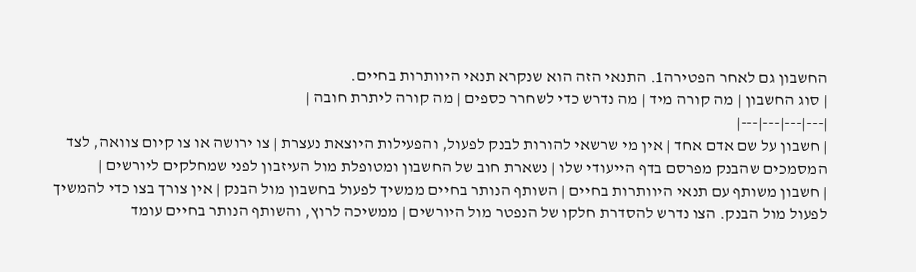החשבון גם לאחר הפטירה1. התנאי הזה הוא שנקרא תנאי היוותרות בחיים.
| סוג החשבון | מה קורה מיד | מה נדרש כדי לשחרר כספים | מה קורה ליתרת חובה |
|---|---|---|---|
| חשבון על שם אדם אחד | אין מי שרשאי להורות לבנק לפעול, והפעילות היוצאת נעצרת | צו ירושה או צו קיום צוואה, לצד המסמכים שהבנק מפרסם בדף הייעודי שלו | נשארת חוב של החשבון ומטופלת מול העיזבון לפני שמחלקים ליורשים |
| חשבון משותף עם תנאי היוותרות בחיים | השותף הנותר בחיים ממשיך לפעול בחשבון מול הבנק | אין צורך בצו כדי להמשיך לפעול מול הבנק. הצו נדרש להסדרת חלקו של הנפטר מול היורשים | ממשיכה לרוץ, והשותף הנותר בחיים עומד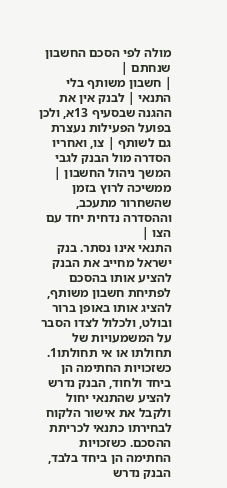מולה לפי הסכם החשבון שנחתם |
| חשבון משותף בלי התנאי | לבנק אין את ההגנה שבסעיף 13א, ולכן בפועל הפעילות נעצרת גם לשותף | צו, ואחריו הסדרה מול הבנק לגבי המשך ניהול החשבון | ממשיכה לרוץ בזמן שהשחרור מתעכב, וההסדרה נדחית יחד עם הצו |
התנאי אינו נסתר. בנק ישראל מחייב את הבנק להציע אותו בהסכם לפתיחת חשבון משותף, להציג אותו באופן ברור ובולט, ולכלול לצדו הסבר על המשמעויות של תחולתו או אי תחולתו1. כשזכויות החתימה הן ביחד ולחוד, הבנק נדרש להציע שהתנאי יחול ולקבל את אישור הלקוח לבחירתו כתנאי לכריתת ההסכם. כשזכויות החתימה הן ביחד בלבד, הבנק נדרש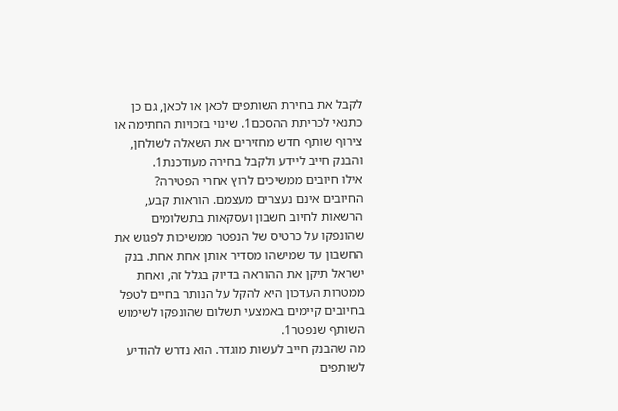לקבל את בחירת השותפים לכאן או לכאן, גם כן כתנאי לכריתת ההסכם1. שינוי בזכויות החתימה או צירוף שותף חדש מחזירים את השאלה לשולחן, והבנק חייב ליידע ולקבל בחירה מעודכנת1.
אילו חיובים ממשיכים לרוץ אחרי הפטירה?
החיובים אינם נעצרים מעצמם. הוראות קבע, הרשאות לחיוב חשבון ועסקאות בתשלומים שהונפקו על כרטיס של הנפטר ממשיכות לפגוש את החשבון עד שמישהו מסדיר אותן אחת אחת. בנק ישראל תיקן את ההוראה בדיוק בגלל זה, ואחת ממטרות העדכון היא להקל על הנותר בחיים לטפל בחיובים קיימים באמצעי תשלום שהונפקו לשימוש השותף שנפטר1.
מה שהבנק חייב לעשות מוגדר. הוא נדרש להודיע לשותפים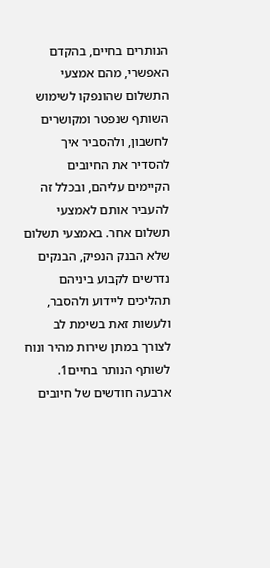הנותרים בחיים, בהקדם האפשרי, מהם אמצעי התשלום שהונפקו לשימוש השותף שנפטר ומקושרים לחשבון, ולהסביר איך להסדיר את החיובים הקיימים עליהם, ובכלל זה להעביר אותם לאמצעי תשלום אחר. באמצעי תשלום שלא הבנק הנפיק, הבנקים נדרשים לקבוע ביניהם תהליכים ליידוע ולהסבר, ולעשות זאת בשימת לב לצורך במתן שירות מהיר ונוח לשותף הנותר בחיים1.
ארבעה חודשים של חיובים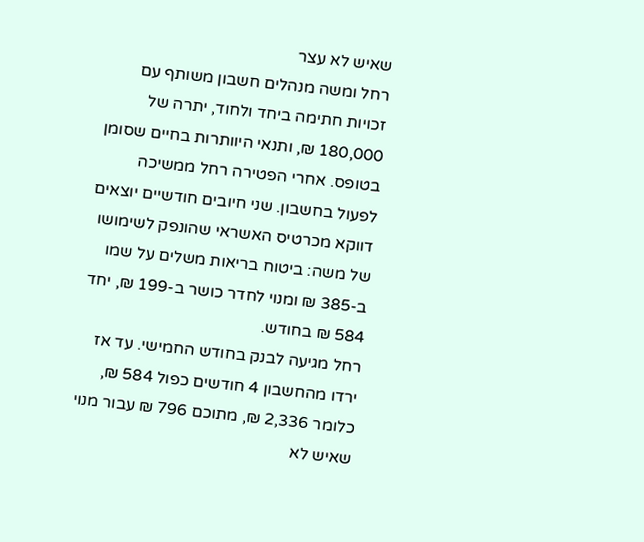שאיש לא עצר
רחל ומשה מנהלים חשבון משותף עם זכויות חתימה ביחד ולחוד, יתרה של 180,000 ₪, ותנאי היוותרות בחיים שסומן בטופס. אחרי הפטירה רחל ממשיכה לפעול בחשבון. שני חיובים חודשיים יוצאים דווקא מכרטיס האשראי שהונפק לשימושו של משה: ביטוח בריאות משלים על שמו ב-385 ₪ ומנוי לחדר כושר ב-199 ₪, יחד 584 ₪ בחודש.
רחל מגיעה לבנק בחודש החמישי. עד אז ירדו מהחשבון 4 חודשים כפול 584 ₪, כלומר 2,336 ₪, מתוכם 796 ₪ עבור מנוי שאיש לא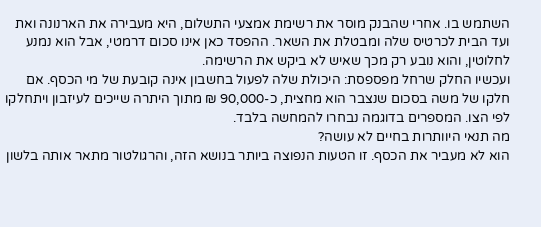השתמש בו. אחרי שהבנק מוסר את רשימת אמצעי התשלום, היא מעבירה את הארנונה ואת ועד הבית לכרטיס שלה ומבטלת את השאר. ההפסד כאן אינו סכום דרמטי, אבל הוא נמנע לחלוטין, והוא נובע רק מכך שאיש לא ביקש את הרשימה.
ועכשיו החלק שרחל מפספסת: היכולת שלה לפעול בחשבון אינה קובעת של מי הכסף. אם חלקו של משה בסכום שנצבר הוא מחצית, כ-90,000 ₪ מתוך היתרה שייכים לעיזבון ויתחלקו לפי הצו. המספרים בדוגמה נבחרו להמחשה בלבד.
מה תנאי היוותרות בחיים לא עושה?
הוא לא מעביר את הכסף. זו הטעות הנפוצה ביותר בנושא הזה, והרגולטור מתאר אותה בלשון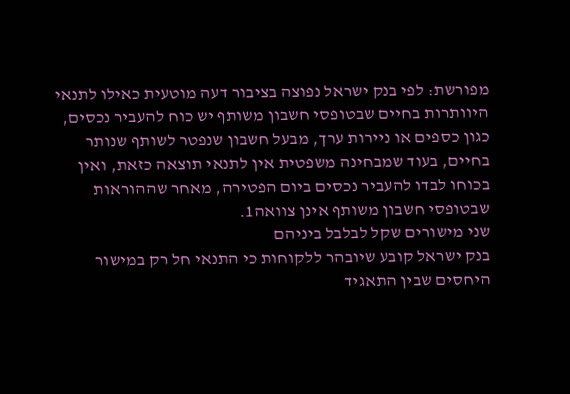מפורשת: לפי בנק ישראל נפוצה בציבור דעה מוטעית כאילו לתנאי היוותרות בחיים שבטופסי חשבון משותף יש כוח להעביר נכסים, כגון כספים או ניירות ערך, מבעל חשבון שנפטר לשותף שנותר בחיים, בעוד שמבחינה משפטית אין לתנאי תוצאה כזאת, ואין בכוחו לבדו להעביר נכסים ביום הפטירה, מאחר שההוראות שבטופסי חשבון משותף אינן צוואה1.
שני מישורים שקל לבלבל ביניהם
בנק ישראל קובע שיובהר ללקוחות כי התנאי חל רק במישור היחסים שבין התאגיד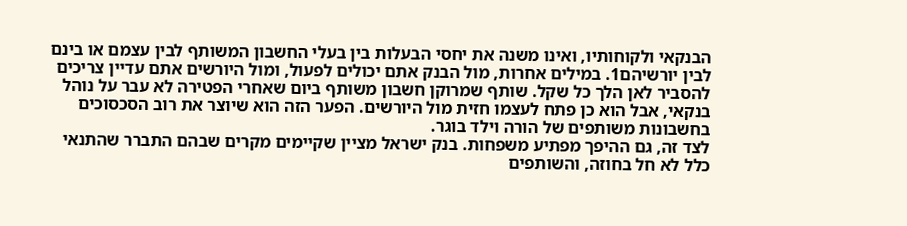הבנקאי ולקוחותיו, ואינו משנה את יחסי הבעלות בין בעלי החשבון המשותף לבין עצמם או בינם לבין יורשיהם1. במילים אחרות, מול הבנק אתם יכולים לפעול, ומול היורשים אתם עדיין צריכים להסביר לאן הלך כל שקל. שותף שמרוקן חשבון משותף ביום שאחרי הפטירה לא עבר על נוהל בנקאי, אבל הוא כן פתח לעצמו חזית מול היורשים. הפער הזה הוא שיוצר את רוב הסכסוכים בחשבונות משותפים של הורה וילד בוגר.
לצד זה, גם ההיפך מפתיע משפחות. בנק ישראל מציין שקיימים מקרים שבהם התברר שהתנאי כלל לא חל בחוזה, והשותפים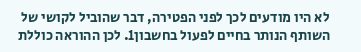לא היו מודעים לכך לפני הפטירה, דבר שהוביל לקושי של השותף הנותר בחיים לפעול בחשבון1. לכן ההוראה כוללת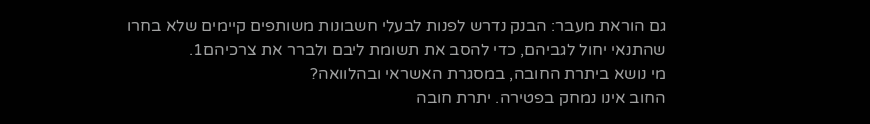גם הוראת מעבר: הבנק נדרש לפנות לבעלי חשבונות משותפים קיימים שלא בחרו שהתנאי יחול לגביהם, כדי להסב את תשומת ליבם ולברר את צרכיהם1.
מי נושא ביתרת החובה, במסגרת האשראי ובהלוואה?
החוב אינו נמחק בפטירה. יתרת חובה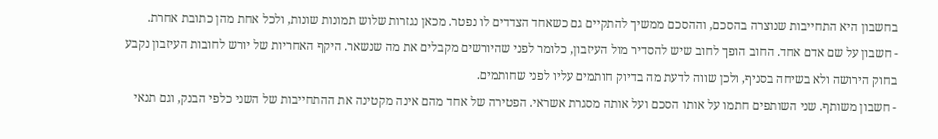בחשבון היא התחייבות שנוצרה בהסכם, וההסכם ממשיך להתקיים גם כשאחד הצדדים לו נפטר. מכאן נגזרות שלוש תמונות שונות, ולכל אחת מהן כתובת אחרת.
- חשבון על שם אדם אחד. החוב הופך לחוב שיש להסדיר מול העיזבון, כלומר לפני שהיורשים מקבלים את מה שנשאר. היקף האחריות של יורש לחובות העיזבון נקבע בחוק הירושה ולא בשיחה בסניף, ולכן שווה לדעת מה בדיוק חותמים עליו לפני שחותמים.
- חשבון משותף. שני השותפים חתמו על אותו הסכם ועל אותה מסגרת אשראי. הפטירה של אחד מהם אינה מקטינה את ההתחייבות של השני כלפי הבנק, וגם תנאי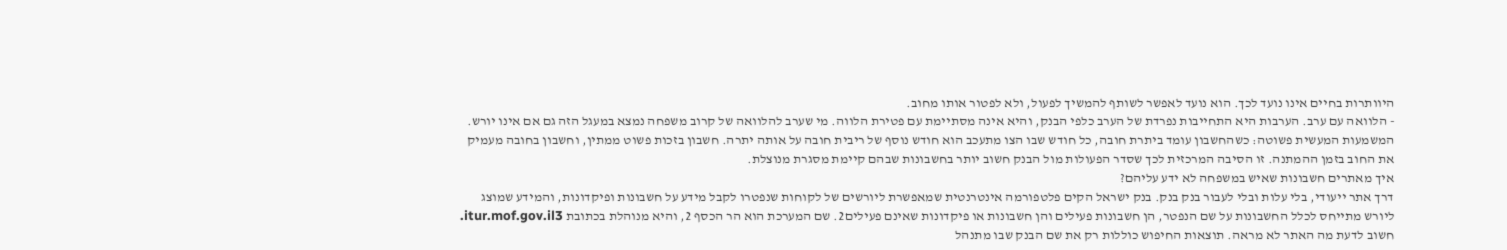היוותרות בחיים אינו נועד לכך. הוא נועד לאפשר לשותף להמשיך לפעול, ולא לפטור אותו מחוב.
- הלוואה עם ערב. הערבות היא התחייבות נפרדת של הערב כלפי הבנק, והיא אינה מסתיימת עם פטירת הלווה. מי שערב להלוואה של קרוב משפחה נמצא במעגל הזה גם אם אינו יורש.
המשמעות המעשית פשוטה: כשהחשבון עומד ביתרת חובה, כל חודש שבו הצו מתעכב הוא חודש נוסף של ריבית חובה על אותה יתרה. חשבון בזכות פשוט ממתין, וחשבון בחובה מעמיק את החוב בזמן ההמתנה. זו הסיבה המרכזית לכך שסדר הפעולות מול הבנק חשוב יותר בחשבונות שבהם קיימת מסגרת מנוצלת.
איך מאתרים חשבונות שאיש במשפחה לא ידע עליהם?
דרך אתר ייעודי, בלי עלות ובלי לעבור בנק בנק. בנק ישראל הקים פלטפורמה אינטרנטית שמאפשרת ליורשים של לקוחות שנפטרו לקבל מידע על חשבונות ופיקדונות, והמידע שמוצג ליורש מתייחס לכלל החשבונות על שם הנפטר, הן חשבונות פעילים והן חשבונות או פיקדונות שאינם פעילים2. שם המערכת הוא הר הכסף 2, והיא מנוהלת בכתובת itur.mof.gov.il3.
חשוב לדעת מה האתר לא מראה. תוצאות החיפוש כוללות רק את שם הבנק שבו מתנהל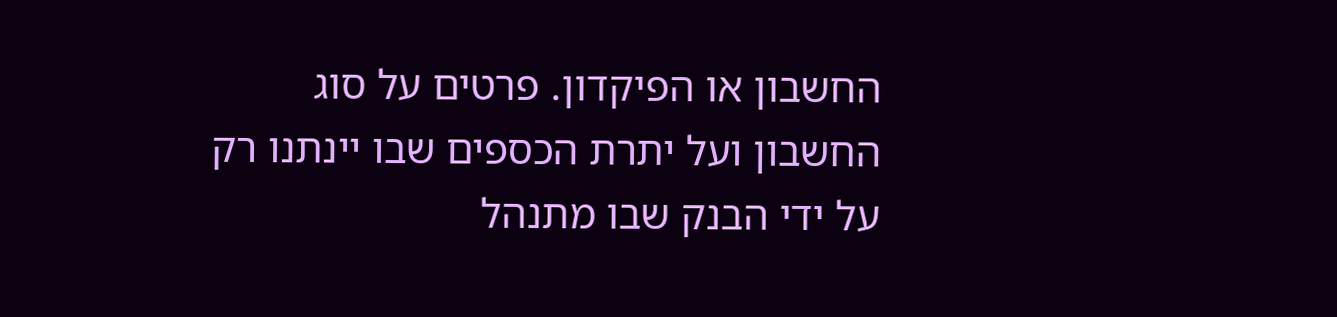החשבון או הפיקדון. פרטים על סוג החשבון ועל יתרת הכספים שבו יינתנו רק על ידי הבנק שבו מתנהל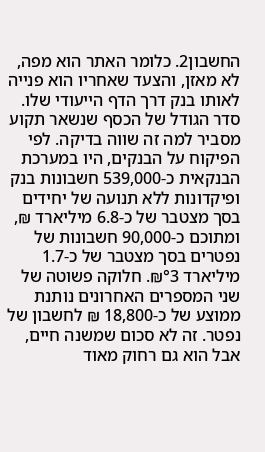החשבון2. כלומר האתר הוא מפה, לא מאזן, והצעד שאחריו הוא פנייה לאותו בנק דרך הדף הייעודי שלו.
סדר הגודל של הכסף שנשאר תקוע מסביר למה זה שווה בדיקה. לפי הפיקוח על הבנקים, היו במערכת הבנקאית כ-539,000 חשבונות בנק ופיקדונות ללא תנועה של יחידים בסך מצטבר של כ-6.8 מיליארד ₪, ומתוכם כ-90,000 חשבונות של נפטרים בסך מצטבר של כ-1.7 מיליארד ₪°3. חלוקה פשוטה של שני המספרים האחרונים נותנת ממוצע של כ-18,800 ₪ לחשבון של נפטר. זה לא סכום שמשנה חיים, אבל הוא גם רחוק מאוד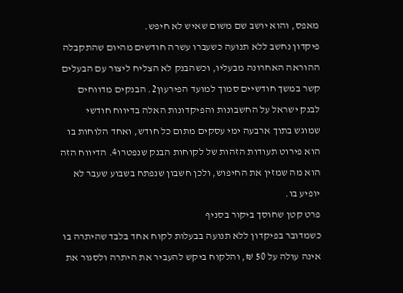מאפס, והוא יושב שם משום שאיש לא חיפש.
פיקדון נחשב ללא תנועה כשעברו עשרה חודשים מהיום שהתקבלה ההוראה האחרונה מבעליו, וכשהבנק לא הצליח ליצור עם הבעלים קשר במשך חודשיים סמוך למועד הפירעון2. הבנקים מדווחים לבנק ישראל על החשבונות והפיקדונות האלה בדיווח חודשי שמוגש בתוך ארבעה ימי עסקים מתום כל חודש, ואחד הלוחות בו הוא פירוט תעודות הזהות של לקוחות הבנק שנפטרו4. הדיווח הזה הוא מה שמזין את החיפוש, ולכן חשבון שנפתח בשבוע שעבר לא יופיע בו.
פרט קטן שחוסך ביקור בסניף
כשמדובר בפיקדון ללא תנועה בבעלות לקוח אחד בלבד שהיתרה בו אינה עולה על 50 ₪, והלקוח ביקש להעביר את היתרה ולסגור את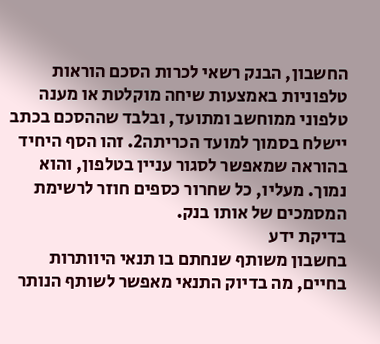החשבון, הבנק רשאי לכרות הסכם הוראות טלפוניות באמצעות שיחה מוקלטת או מענה טלפוני ממוחשב ומתועד, ובלבד שההסכם בכתב יישלח בסמוך למועד הכריתה2. זהו הסף היחיד בהוראה שמאפשר לסגור עניין בטלפון, והוא נמוך. מעליו, כל שחרור כספים חוזר לרשימת המסמכים של אותו בנק.
בדיקת ידע
בחשבון משותף שנחתם בו תנאי היוותרות בחיים, מה בדיוק התנאי מאפשר לשותף הנותר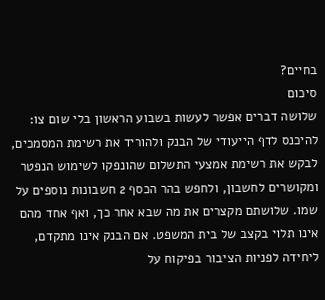בחיים?
סיכום
שלושה דברים אפשר לעשות בשבוע הראשון בלי שום צו: להיכנס לדף הייעודי של הבנק ולהוריד את רשימת המסמכים, לבקש את רשימת אמצעי התשלום שהונפקו לשימוש הנפטר ומקושרים לחשבון, ולחפש בהר הכסף 2 חשבונות נוספים על שמו. שלושתם מקצרים את מה שבא אחר כך, ואף אחד מהם אינו תלוי בקצב של בית המשפט. אם הבנק אינו מתקדם, ליחידה לפניות הציבור בפיקוח על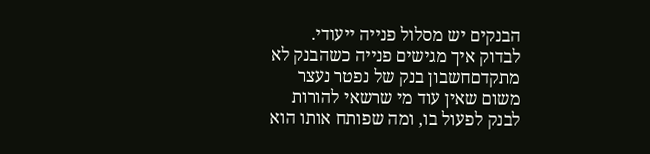הבנקים יש מסלול פנייה ייעודי.
לבדוק איך מגישים פנייה כשהבנק לא מתקדםחשבון בנק של נפטר נעצר משום שאין עוד מי שרשאי להורות לבנק לפעול בו, ומה שפותח אותו הוא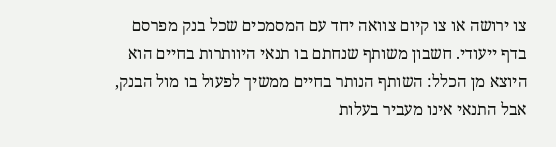צו ירושה או צו קיום צוואה יחד עם המסמכים שכל בנק מפרסם בדף ייעודי. חשבון משותף שנחתם בו תנאי היוותרות בחיים הוא היוצא מן הכלל: השותף הנותר בחיים ממשיך לפעול בו מול הבנק, אבל התנאי אינו מעביר בעלות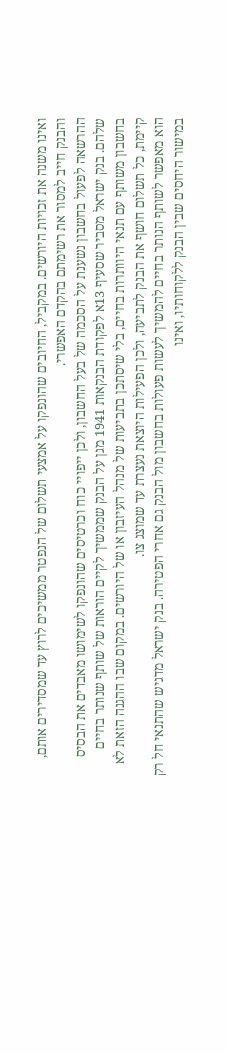ואינו משנה את זכויות היורשים. במקביל, החיובים שהונפקו על אמצעי תשלום של הנפטר ממשיכים לרוץ עד שמסדירים אותם, והבנק חייב למסור את רשימתם בהקדם האפשרי.
ההרשאה לפעול בחשבון נשענת על הסכמה של בעל החשבון, ולכן ייפויי כוח וכרטיסים שהונפקו לשימושו מאבדים את הבסיס שלהם. בנק ישראל מסביר שסעיף 13א לפקודת הבנקאות 1941 מגן על הבנק שממשיך לקיים הוראות של שותף שנותר בחיים בחשבון משותף עם תנאי היוותרות בחיים, בלי שיסתכן בתביעות של מנהל העיזבון או של היורשים. במקום שבו ההגנה הזאת לא קיימת, כל תשלום חושף את הבנק לתביעה, ולכן הפעילות היוצאת נעצרת עד שמוצג צו.
הוא מאפשר לשותף הנותר בחיים להמשיך לעשות פעולות בחשבון מול הבנק גם אחרי הפטירה. בנק ישראל מדגיש שהתנאי חל רק במישור היחסים שבין הבנק ללקוחותיו, ואינו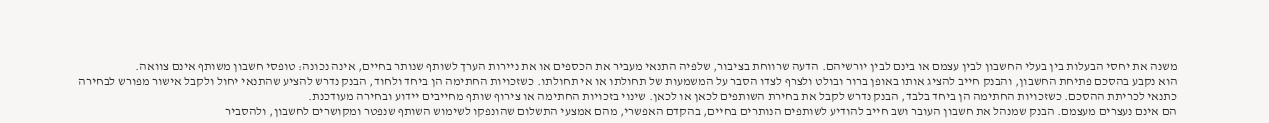משנה את יחסי הבעלות בין בעלי החשבון לבין עצמם או בינם לבין יורשיהם. הדעה שרווחת בציבור, שלפיה התנאי מעביר את הכספים או את ניירות הערך לשותף שנותר בחיים, אינה נכונה: טופסי חשבון משותף אינם צוואה.
הוא נקבע בהסכם פתיחת החשבון, והבנק חייב להציג אותו באופן ברור ובולט ולצרף לצדו הסבר על המשמעות של תחולתו או אי תחולתו. כשזכויות החתימה הן ביחד ולחוד, הבנק נדרש להציע שהתנאי יחול ולקבל אישור מפורש לבחירה כתנאי לכריתת ההסכם. כשזכויות החתימה הן ביחד בלבד, הבנק נדרש לקבל את בחירת השותפים לכאן או לכאן. שינוי בזכויות החתימה או צירוף שותף מחייבים יידוע ובחירה מעודכנת.
הם אינם נעצרים מעצמם. הבנק שמנהל את חשבון העובר ושב חייב להודיע לשותפים הנותרים בחיים, בהקדם האפשרי, מהם אמצעי התשלום שהונפקו לשימוש השותף שנפטר ומקושרים לחשבון, ולהסביר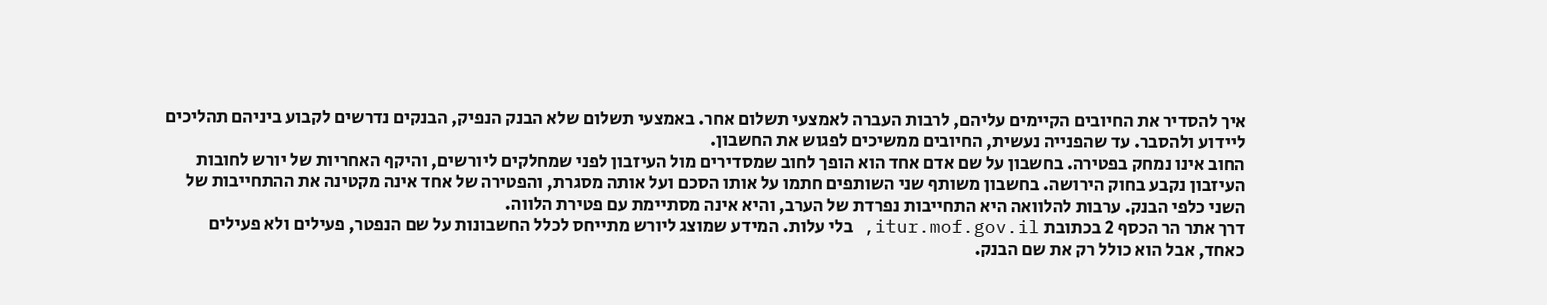איך להסדיר את החיובים הקיימים עליהם, לרבות העברה לאמצעי תשלום אחר. באמצעי תשלום שלא הבנק הנפיק, הבנקים נדרשים לקבוע ביניהם תהליכים ליידוע ולהסבר. עד שהפנייה נעשית, החיובים ממשיכים לפגוש את החשבון.
החוב אינו נמחק בפטירה. בחשבון על שם אדם אחד הוא הופך לחוב שמסדירים מול העיזבון לפני שמחלקים ליורשים, והיקף האחריות של יורש לחובות העיזבון נקבע בחוק הירושה. בחשבון משותף שני השותפים חתמו על אותו הסכם ועל אותה מסגרת, והפטירה של אחד אינה מקטינה את ההתחייבות של השני כלפי הבנק. ערבות להלוואה היא התחייבות נפרדת של הערב, והיא אינה מסתיימת עם פטירת הלווה.
דרך אתר הר הכסף 2 בכתובת itur.mof.gov.il, בלי עלות. המידע שמוצג ליורש מתייחס לכלל החשבונות על שם הנפטר, פעילים ולא פעילים כאחד, אבל הוא כולל רק את שם הבנק.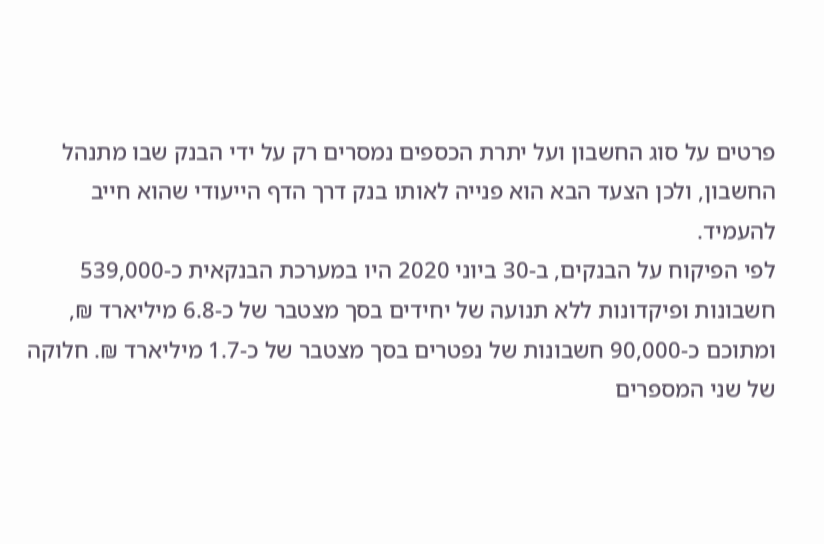פרטים על סוג החשבון ועל יתרת הכספים נמסרים רק על ידי הבנק שבו מתנהל החשבון, ולכן הצעד הבא הוא פנייה לאותו בנק דרך הדף הייעודי שהוא חייב להעמיד.
לפי הפיקוח על הבנקים, ב-30 ביוני 2020 היו במערכת הבנקאית כ-539,000 חשבונות ופיקדונות ללא תנועה של יחידים בסך מצטבר של כ-6.8 מיליארד ₪, ומתוכם כ-90,000 חשבונות של נפטרים בסך מצטבר של כ-1.7 מיליארד ₪. חלוקה של שני המספרים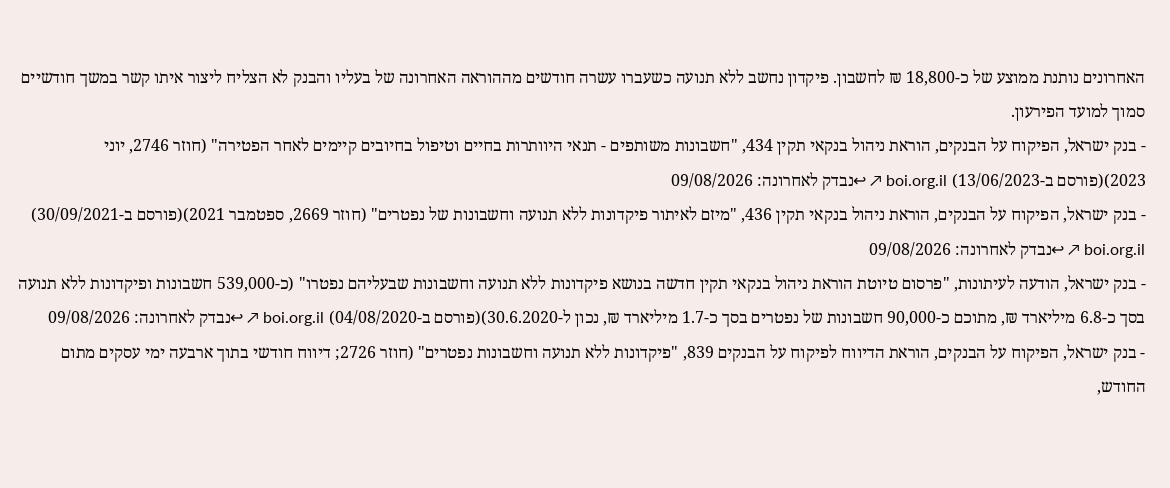האחרונים נותנת ממוצע של כ-18,800 ₪ לחשבון. פיקדון נחשב ללא תנועה כשעברו עשרה חודשים מההוראה האחרונה של בעליו והבנק לא הצליח ליצור איתו קשר במשך חודשיים סמוך למועד הפירעון.
- בנק ישראל, הפיקוח על הבנקים, הוראת ניהול בנקאי תקין 434, "חשבונות משותפים - תנאי היוותרות בחיים וטיפול בחיובים קיימים לאחר הפטירה" (חוזר 2746, יוני 2023)(פורסם ב-13/06/2023) boi.org.il ↗ ↩נבדק לאחרונה: 09/08/2026
- בנק ישראל, הפיקוח על הבנקים, הוראת ניהול בנקאי תקין 436, "מיזם לאיתור פיקדונות ללא תנועה וחשבונות של נפטרים" (חוזר 2669, ספטמבר 2021)(פורסם ב-30/09/2021) boi.org.il ↗ ↩נבדק לאחרונה: 09/08/2026
- בנק ישראל, הודעה לעיתונות, "פרסום טיוטת הוראת ניהול בנקאי תקין חדשה בנושא פיקדונות ללא תנועה וחשבונות שבעליהם נפטרו" (כ-539,000 חשבונות ופיקדונות ללא תנועה בסך כ-6.8 מיליארד ₪, מתוכם כ-90,000 חשבונות של נפטרים בסך כ-1.7 מיליארד ₪, נכון ל-30.6.2020)(פורסם ב-04/08/2020) boi.org.il ↗ ↩נבדק לאחרונה: 09/08/2026
- בנק ישראל, הפיקוח על הבנקים, הוראת הדיווח לפיקוח על הבנקים 839, "פיקדונות ללא תנועה וחשבונות נפטרים" (חוזר 2726; דיווח חודשי בתוך ארבעה ימי עסקים מתום החודש,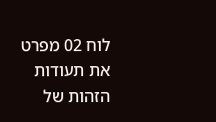לוח 02 מפרט את תעודות הזהות של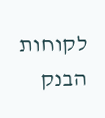לקוחות הבנק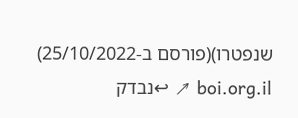שנפטרו)(פורסם ב-25/10/2022) boi.org.il ↗ ↩נבדק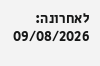לאחרונה: 09/08/2026